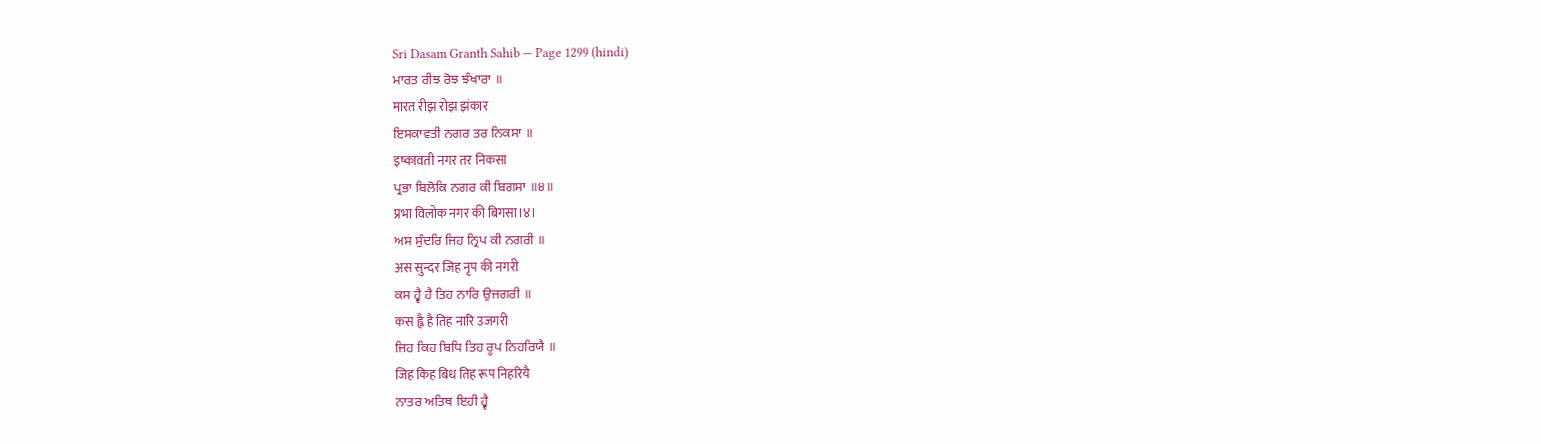Sri Dasam Granth Sahib — Page 1299 (hindi)
ਮਾਰਤ ਰੀਝ ਰੋਝ ਝੰਖਾਰਾ ॥
मारत रीझ रोझ झंकार
ਇਸਕਾਵਤੀ ਨਗਰ ਤਰ ਨਿਕਸਾ ॥
इष्कावती नगर तर निकसा
ਪ੍ਰਭਾ ਬਿਲੋਕਿ ਨਗਰ ਕੀ ਬਿਗਸਾ ॥੪॥
प्रभा विलोक नगर की बिगसा।४।
ਅਸ ਸੁੰਦਰਿ ਜਿਹ ਨ੍ਰਿਪ ਕੀ ਨਗਰੀ ॥
अस सुन्दर जिह नृप की नगरी
ਕਸ ਹ੍ਵੈ ਹੈ ਤਿਹ ਨਾਰਿ ਉਜਗਰੀ ॥
कस ह्वै है तिह नारि उजगरी
ਜਿਹ ਕਿਹ ਬਿਧਿ ਤਿਹ ਰੂਪ ਨਿਹਰਿਯੈ ॥
जिह किह बिध तिह रूप निहरियै
ਨਾਤਰ ਅਤਿਥ ਇਹੀ ਹ੍ਵੈ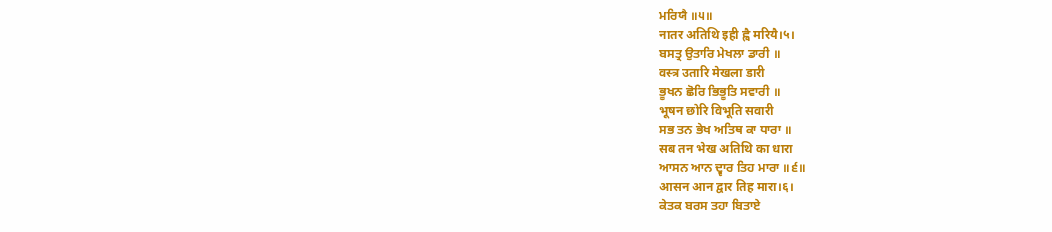ਮਰਿਯੈ ॥੫॥
नातर अतिथि इही ह्वै मरियै।५।
ਬਸਤ੍ਰ ਉਤਾਰਿ ਮੇਖਲਾ ਡਾਰੀ ॥
वस्त्र उतारि मेखला डारी
ਭੂਖਨ ਛੋਰਿ ਭਿਭੂਤਿ ਸਵਾਰੀ ॥
भूषन छोरि विभूति सवारी
ਸਭ ਤਨ ਭੇਖ ਅਤਿਥ ਕਾ ਧਾਰਾ ॥
सब तन भेख अतिथि का धारा
ਆਸਨ ਆਨ ਦ੍ਵਾਰ ਤਿਹ ਮਾਰਾ ॥੬॥
आसन आन द्वार तिह मारा।६।
ਕੇਤਕ ਬਰਸ ਤਹਾ ਬਿਤਾਏ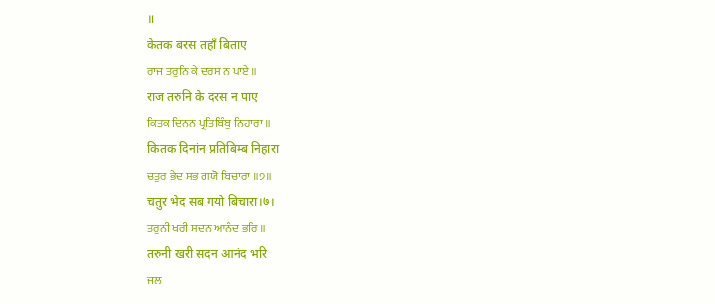॥
केतक बरस तहाँ बिताए
ਰਾਜ ਤਰੁਨਿ ਕੇ ਦਰਸ ਨ ਪਾਏ ॥
राज तरुनि के दरस न पाए
ਕਿਤਕ ਦਿਨਨ ਪ੍ਰਤਿਬਿੰਬੁ ਨਿਹਾਰਾ ॥
कितक दिनांन प्रतिबिम्ब निहारा
ਚਤੁਰ ਭੇਦ ਸਭ ਗਯੋ ਬਿਚਾਰਾ ॥੭॥
चतुर भेद सब गयो बिचारा।७।
ਤਰੁਨੀ ਖਰੀ ਸਦਨ ਆਨੰਦ ਭਰਿ ॥
तरुनी खरी सदन आनंद भरि
ਜਲ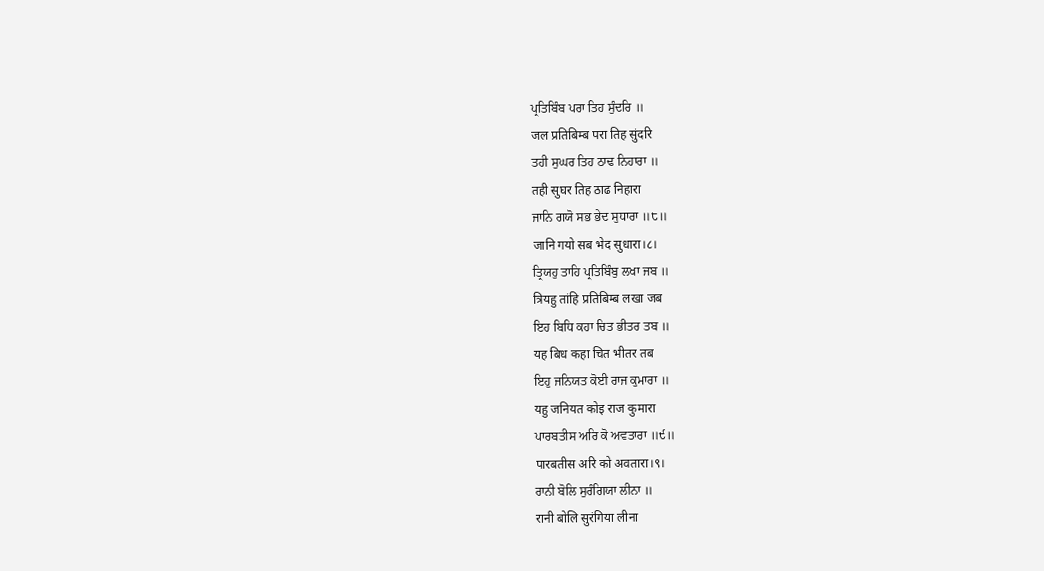ਪ੍ਰਤਿਬਿੰਬ ਪਰਾ ਤਿਹ ਸੁੰਦਰਿ ॥
जल प्रतिबिम्ब परा तिह सुंदरि
ਤਹੀ ਸੁਘਰ ਤਿਹ ਠਾਢ ਨਿਹਾਰਾ ॥
तही सुघर तिह ठाढ निहारा
ਜਾਨਿ ਗਯੋ ਸਭ ਭੇਦ ਸੁਧਾਰਾ ॥੮॥
जानि गयो सब भेद सुधारा।८।
ਤ੍ਰਿਯਹੁ ਤਾਹਿ ਪ੍ਰਤਿਬਿੰਬੁ ਲਖਾ ਜਬ ॥
त्रियहु तांहि प्रतिबिम्ब लखा जब
ਇਹ ਬਿਧਿ ਕਹਾ ਚਿਤ ਭੀਤਰ ਤਬ ॥
यह बिध कहा चित भीतर तब
ਇਹੁ ਜਨਿਯਤ ਕੋਈ ਰਾਜ ਕੁਮਾਰਾ ॥
यहु जनियत कोइ राज कुमारा
ਪਾਰਬਤੀਸ ਅਰਿ ਕੋ ਅਵਤਾਰਾ ॥੯॥
पारबतीस अरि को अवतारा।९।
ਰਾਨੀ ਬੋਲਿ ਸੁਰੰਗਿਯਾ ਲੀਨਾ ॥
रानी बोलि सुरंगिया लीना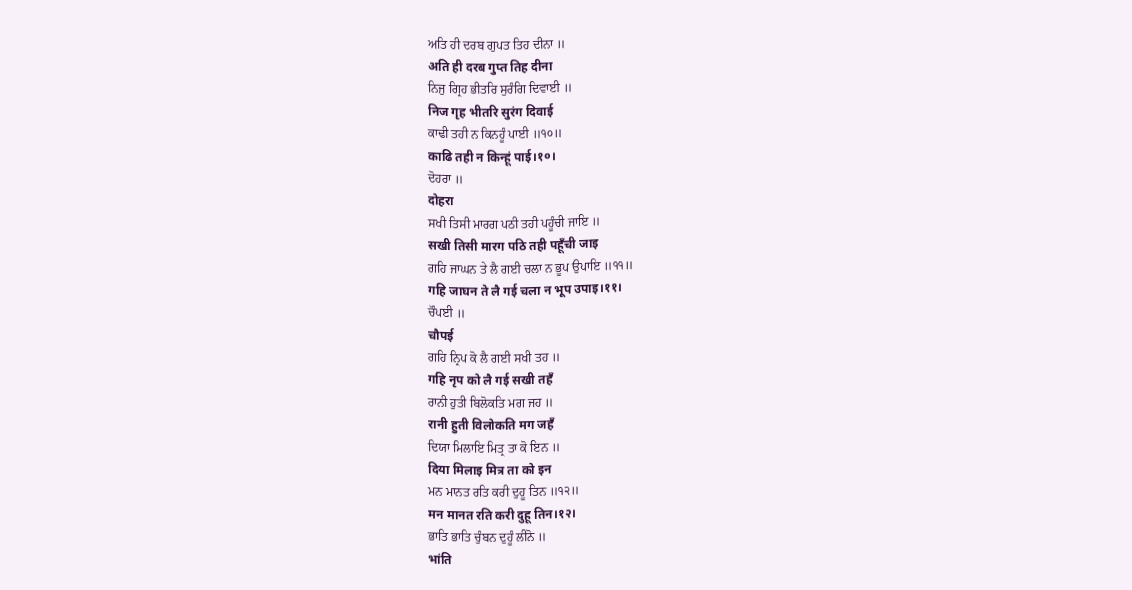ਅਤਿ ਹੀ ਦਰਬ ਗੁਪਤ ਤਿਹ ਦੀਨਾ ॥
अति ही दरब गुप्त तिह दीना
ਨਿਜੁ ਗ੍ਰਿਹ ਭੀਤਰਿ ਸੁਰੰਗਿ ਦਿਵਾਈ ॥
निज गृह भीतरि सुरंग दिवाई
ਕਾਢੀ ਤਹੀ ਨ ਕਿਨਹੂੰ ਪਾਈ ॥੧੦॥
काढि तही न किन्हूं पाई।१०।
ਦੋਹਰਾ ॥
दोहरा
ਸਖੀ ਤਿਸੀ ਮਾਰਗ ਪਠੀ ਤਹੀ ਪਹੂੰਚੀ ਜਾਇ ॥
सखी तिसी मारग पठि तही पहूँची जाइ
ਗਹਿ ਜਾਘਨ ਤੇ ਲੈ ਗਈ ਚਲਾ ਨ ਭੂਪ ਉਪਾਇ ॥੧੧॥
गहि जाघन ते लै गई चला न भूप उपाइ।११।
ਚੌਪਈ ॥
चौपई
ਗਹਿ ਨ੍ਰਿਪ ਕੋ ਲੈ ਗਈ ਸਖੀ ਤਹ ॥
गहि नृप को लै गई सखी तहँ
ਰਾਨੀ ਹੁਤੀ ਬਿਲੋਕਤਿ ਮਗ ਜਹ ॥
रानी हुती विलोकति मग जहँ
ਦਿਯਾ ਮਿਲਾਇ ਮਿਤ੍ਰ ਤਾ ਕੋ ਇਨ ॥
दिया मिलाइ मित्र ता को इन
ਮਨ ਮਾਨਤ ਰਤਿ ਕਰੀ ਦੁਹੂ ਤਿਨ ॥੧੨॥
मन मानत रति करी दुहू तिन।१२।
ਭਾਤਿ ਭਾਤਿ ਚੁੰਬਨ ਦੁਹੂੰ ਲੀਨੋ ॥
भांति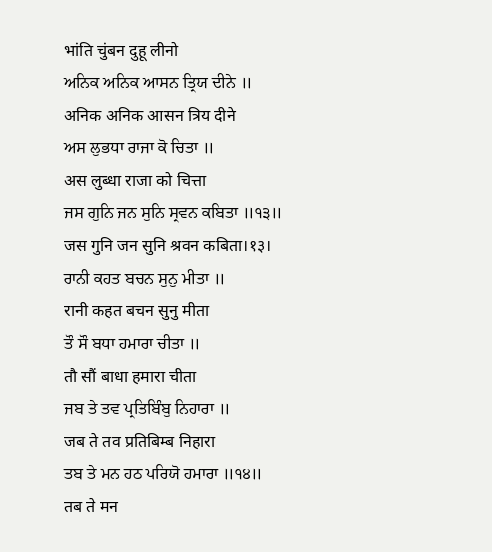भांति चुंबन दुहू लीनो
ਅਨਿਕ ਅਨਿਕ ਆਸਨ ਤ੍ਰਿਯ ਦੀਨੇ ॥
अनिक अनिक आसन त्रिय दीने
ਅਸ ਲੁਭਧਾ ਰਾਜਾ ਕੋ ਚਿਤਾ ॥
अस लुब्धा राजा को चित्ता
ਜਸ ਗੁਨਿ ਜਨ ਸੁਨਿ ਸ੍ਰਵਨ ਕਬਿਤਾ ॥੧੩॥
जस गुनि जन सुनि श्रवन कबिता।१३।
ਰਾਨੀ ਕਹਤ ਬਚਨ ਸੁਨੁ ਮੀਤਾ ॥
रानी कहत बचन सुनु मीता
ਤੌ ਸੌ ਬਧਾ ਹਮਾਰਾ ਚੀਤਾ ॥
तौ सौं बाधा हमारा चीता
ਜਬ ਤੇ ਤਵ ਪ੍ਰਤਿਬਿੰਬੁ ਨਿਹਾਰਾ ॥
जब ते तव प्रतिबिम्ब निहारा
ਤਬ ਤੇ ਮਨ ਹਠ ਪਰਿਯੋ ਹਮਾਰਾ ॥੧੪॥
तब ते मन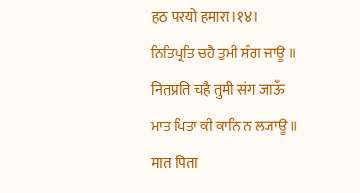हठ परयो हमारा।१४।
ਨਿਤਿਪ੍ਰਤਿ ਚਹੈ ਤੁਮੀ ਸੰਗ ਜਾਊ ॥
नितप्रति चहै तुमी संग जाऊँ
ਮਾਤ ਪਿਤਾ ਕੀ ਕਾਨਿ ਨ ਲ੍ਯਾਊ ॥
मात पिता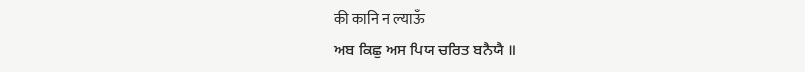की कानि न ल्याऊँ
ਅਬ ਕਿਛੁ ਅਸ ਪਿਯ ਚਰਿਤ ਬਨੈਯੈ ॥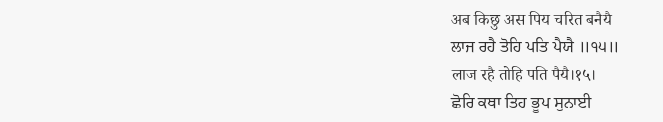अब किछु अस पिय चरित बनैयै
ਲਾਜ ਰਹੈ ਤੋਹਿ ਪਤਿ ਪੈਯੈ ॥੧੫॥
लाज रहै तोहि पति पैयै।१५।
ਛੋਰਿ ਕਥਾ ਤਿਹ ਭੂਪ ਸੁਨਾਈ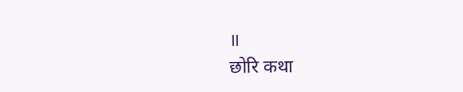॥
छोरि कथा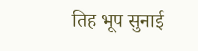तिह भूप सुनाई